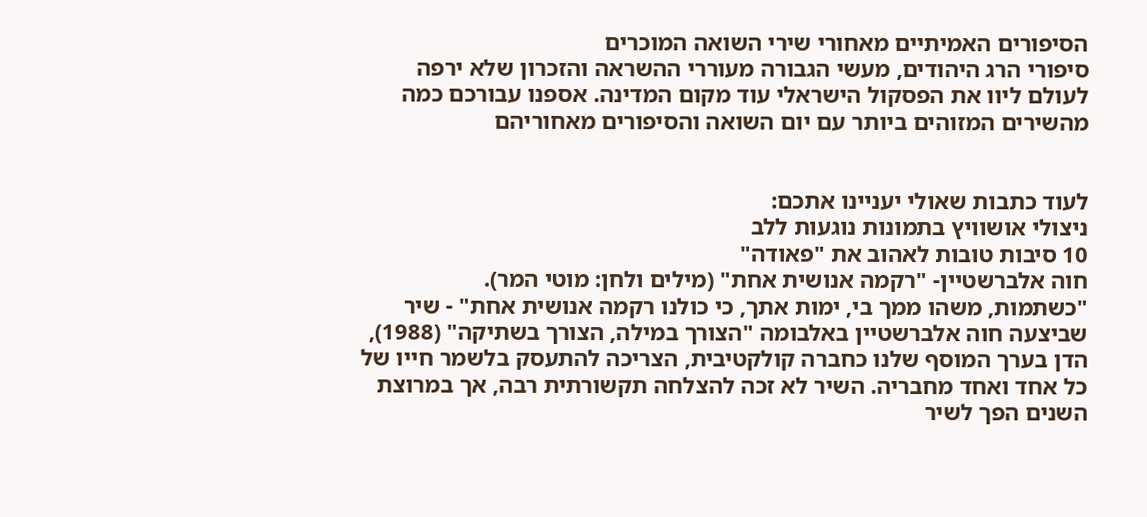הסיפורים האמיתיים מאחורי שירי השואה המוכרים
סיפורי הרג היהודים, מעשי הגבורה מעוררי ההשראה והזכרון שלא ירפה לעולם ליוו את הפסקול הישראלי עוד מקום המדינה. אספנו עבורכם כמה מהשירים המזוהים ביותר עם יום השואה והסיפורים מאחוריהם


לעוד כתבות שאולי יעניינו אתכם:
ניצולי אושוויץ בתמונות נוגעות ללב
10 סיבות טובות לאהוב את "פאודה"
חוה אלברשטיין- "רקמה אנושית אחת" (מילים ולחן: מוטי המר).
"כשתמות, משהו ממך בי, ימות אתך, כי כולנו רקמה אנושית אחת" - שיר שביצעה חוה אלברשטיין באלבומה "הצורך במילה, הצורך בשתיקה" (1988), הדן בערך המוסף שלנו כחברה קולקטיבית, הצריכה להתעסק בלשמר חייו של כל אחד ואחד מחבריה. השיר לא זכה להצלחה תקשורתית רבה, אך במרוצת השנים הפך לשיר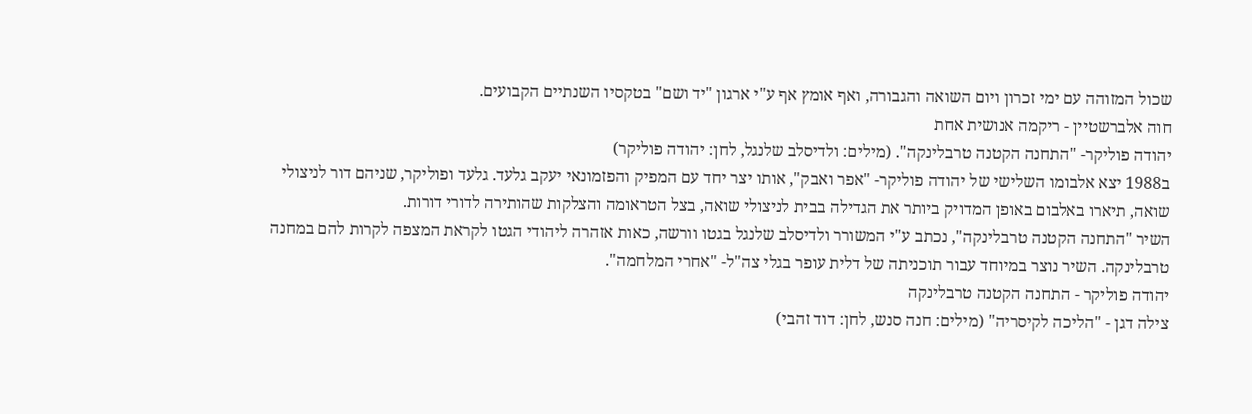שכול המזוהה עם ימי זכרון ויום השואה והגבורה, ואף אומץ אף ע"י ארגון "יד ושם" בטקסיו השנתיים הקבועים.
חוה אלברשטיין - ריקמה אנושית אחת
יהודה פוליקר- "התחנה הקטנה טרבלינקה". (מילים: ולדיסלב שלנגל, לחן: יהודה פוליקר)
ב1988 יצא אלבומו השלישי של יהודה פוליקר- "אפר ואבק", אותו יצר יחד עם המפיק והפזמונאי יעקב גלעד. גלעד ופוליקר, שניהם דור לניצולי שואה, תיארו באלבום באופן המדויק ביותר את הגדילה בבית לניצולי שואה, בצל הטראומה והצלקות שהותירה לדורי דורות.
השיר "התחנה הקטנה טרבלינקה", נכתב ע"י המשורר ולדיסלב שלנגל בגטו וורשה, כאות אזהרה ליהודי הגטו לקראת המצפה לקרות להם במחנה טרבלינקה. השיר נוצר במיוחד עבור תוכניתה של דלית עופר בגלי צה"ל- "אחרי המלחמה".
יהודה פוליקר - התחנה הקטנה טרבלינקה
צילה דגן - "הליכה לקיסריה" (מילים: חנה סנש, לחן: דוד זהבי)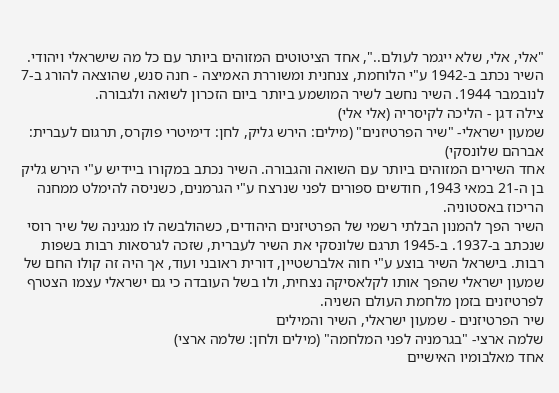"אלי, אלי, שלא ייגמר לעולם..", אחד הציטוטים המזוהים ביותר עם כל מה שישראלי ויהודי. השיר נכתב ב-1942 ע"י הלוחמת, צנחנית ומשוררת האמיצה - חנה סנש, שהוצאה להורג ב-7 לנובמבר 1944. השיר נחשב לשיר המושמע ביותר ביום הזכרון לשואה ולגבורה.
צילה דגן - הליכה לקיסריה (אלי אלי)
שמעון ישראלי- "שיר הפרטיזנים" (מילים: הירש גליק, לחן: דימיטרי פוקרס, תרגום לעברית: אברהם שלונסקי)
אחד השירים המזוהים ביותר עם השואה והגבורה. השיר נכתב במקורו ביידיש ע"י הירש גליק בן ה-21 במאי 1943, חודשים ספורים לפני שנרצח ע"י הגרמנים, כשניסה להימלט ממחנה הריכוז באסטוניה.
השיר הפך להמנון הבלתי רשמי של הפרטיזנים היהודים, כשהולבשה לו מנגינה של שיר רוסי שנכתב ב-1937. ב-1945 תרגם שלונסקי את השיר לעברית, שזכה לגרסאות רבות בשפות רבות. בישראל השיר בוצע ע"י חוה אלברשטיין, דורית ראובני ועוד, אך היה זה קולו החם של שמעון ישראלי שהפך אותו לקלאסיקה נצחית, ולו בשל העובדה כי גם ישראלי עצמו הצטרף לפרטיזנים בזמן מלחמת העולם השניה.
שיר הפרטיזנים - שמעון ישראלי, השיר והמילים
שלמה ארצי- "בגרמניה לפני המלחמה" (מילים ולחן: שלמה ארצי)
אחד מאלבומיו האישיים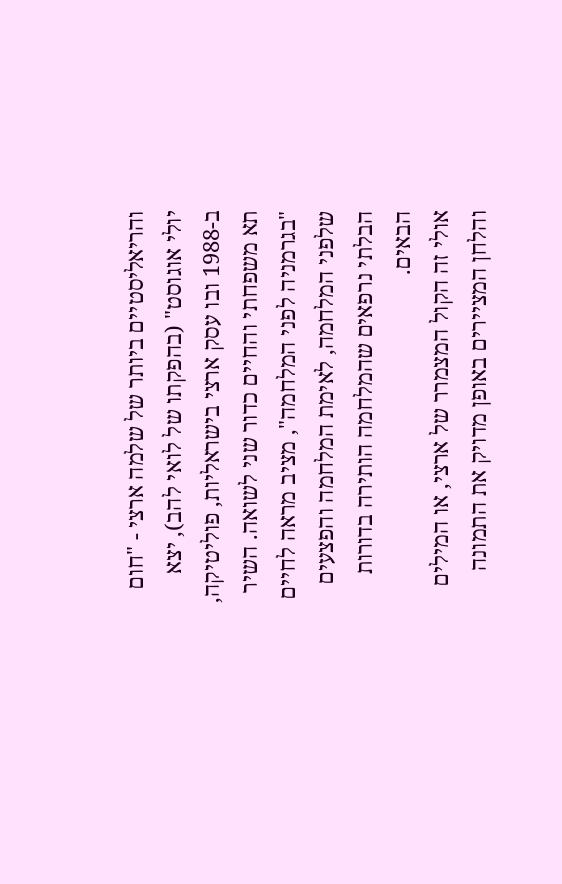והריאליסטיים ביותר של שלמה ארצי - "חום יולי אוגוסט" (בהפקתו של לואי להב), יצא ב-1988 ובו עסק ארצי בישראליות, פוליטיקה, תא משפחתי והחיים כדור שני לשואה. השיר "בגרמניה לפני המלחמה", מציב מראה לחיים שלפני המלחמה, לאימת המלחמה והפצעים הבלתי נרפאים שהמלחמה הותירה בדורות הבאים.
אולי זה הקול המצמרר של ארצי, או המילים והלחן המציירים באופן מדויק את התמונה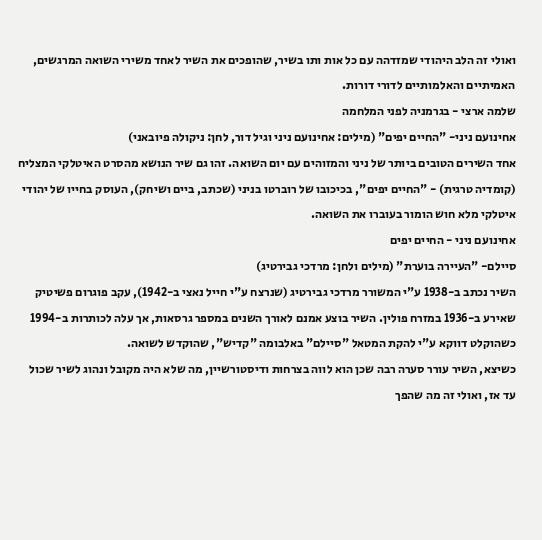ואולי זה הלב היהודי שמזדהה עם כל אות ותו בשיר, שהופכים את השיר לאחד משירי השואה המרגשים, האמיתיים והאלמותיים לדורי דורות.
שלמה ארצי - בגרמניה לפני המלחמה
אחינועם ניני- "החיים יפים" (מילים: אחינועם ניני וגיל דור, לחן: ניקולה פיובאני)
אחד השירים הטובים ביותר של ניני והמזוהים עם יום השואה. זהו גם שיר הנושא מהסרט האיטלקי המצליח (קומדיה טרגית) - "החיים יפים", בכיכובו של רוברטו בניני (שכתב, ביים ושיחק), העוסק בחייו של יהודי איטלקי מלא חוש הומור בעוברו את השואה.
אחינועם ניני - החיים יפים
סיילם- "העיירה בוערת" (מילים ולחן: מרדכי גבירטיג)
השיר נכתב ב-1938 ע"י המשורר מרדכי גבירטיג (שנרצח ע"י חייל נאצי ב-1942), עקב פוגרום פשיטיק שאירע ב-1936 במזרח פולין. השיר בוצע אמנם לאורך השנים במספר גרסאות, אך עלה לכותרות ב-1994 כשהוקלט דווקא ע"י להקת המטאל "סיילם" באלבומה "קדיש", שהוקדש לשואה.
כשיצא, השיר עורר סערה רבה שכן הוא לווה בצרחות ודיסטורשיין, מה שלא היה מקובל ונהוג לשיר שכול עד אז, ואולי זה מה שהפך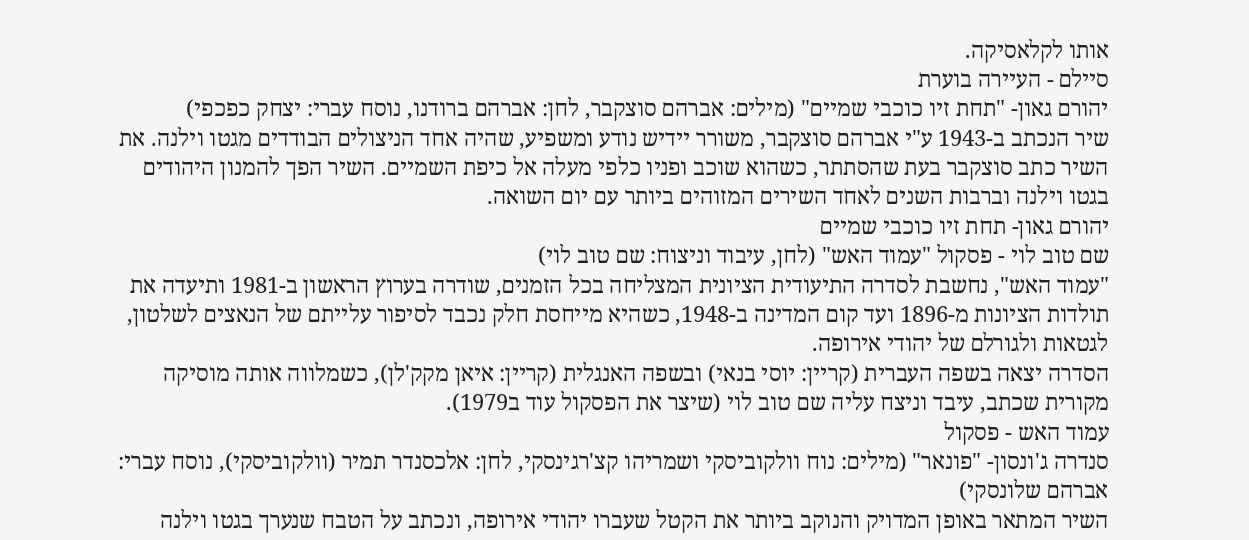אותו לקלאסיקה.
סיילם - העיירה בוערת
יהורם גאון- "תחת זיו כוכבי שמיים" (מילים: אברהם סוצקבר, לחן: אברהם ברודנו, נוסח עברי: יצחק כפכפי)
שיר הנכתב ב-1943 ע"י אברהם סוצקבר, משורר יידיש נודע ומשפיע, שהיה אחד הניצולים הבודדים מגטו וילנה. את השיר כתב סוצקבר בעת שהסתתר, כשהוא שוכב ופניו כלפי מעלה אל כיפת השמיים. השיר הפך להמנון היהודים בגטו וילנה וברבות השנים לאחד השירים המזוהים ביותר עם יום השואה.
יהורם גאון- תחת זיו כוכבי שמיים
שם טוב לוי - פסקול "עמוד האש" (לחן, עיבוד וניצוח: שם טוב לוי)
"עמוד האש", נחשבת לסדרה התיעודית הציונית המצליחה בכל הזמנים, שודרה בערוץ הראשון ב-1981 ותיעדה את תולדות הציונות מ-1896 ועד קום המדינה ב-1948, כשהיא מייחסת חלק נכבד לסיפור עלייתם של הנאצים לשלטון, לגטאות ולגורלם של יהודי אירופה.
הסדרה יצאה בשפה העברית (קריין: יוסי בנאי) ובשפה האנגלית (קריין: איאן מקק'לן), כשמלווה אותה מוסיקה מקורית שכתב, עיבד וניצח עליה שם טוב לוי (שיצר את הפסקול עוד ב1979).
עמוד האש - פסקול
סנדרה ג'ונסון- "פונאר" (מילים: נוח וולקוביסקי ושמריהו קצ'רגינסקי, לחן: אלכסנדר תמיר (וולקוביסקי), נוסח עברי: אברהם שלונסקי)
השיר המתאר באופן המדויק והנוקב ביותר את הקטל שעברו יהודי אירופה, ונכתב על הטבח שנערך בגטו וילנה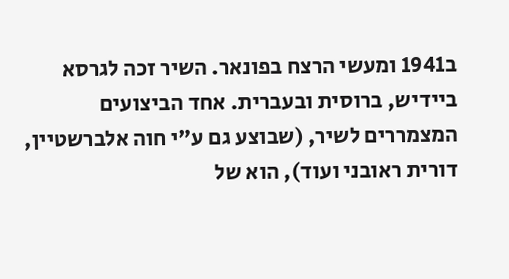ב1941 ומעשי הרצח בפונאר. השיר זכה לגרסא ביידיש, ברוסית ובעברית. אחד הביצועים המצמררים לשיר, (שבוצע גם ע"י חוה אלברשטיין, דורית ראובני ועוד), הוא של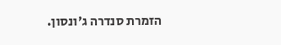הזמרת סנדרה ג'ונסון.